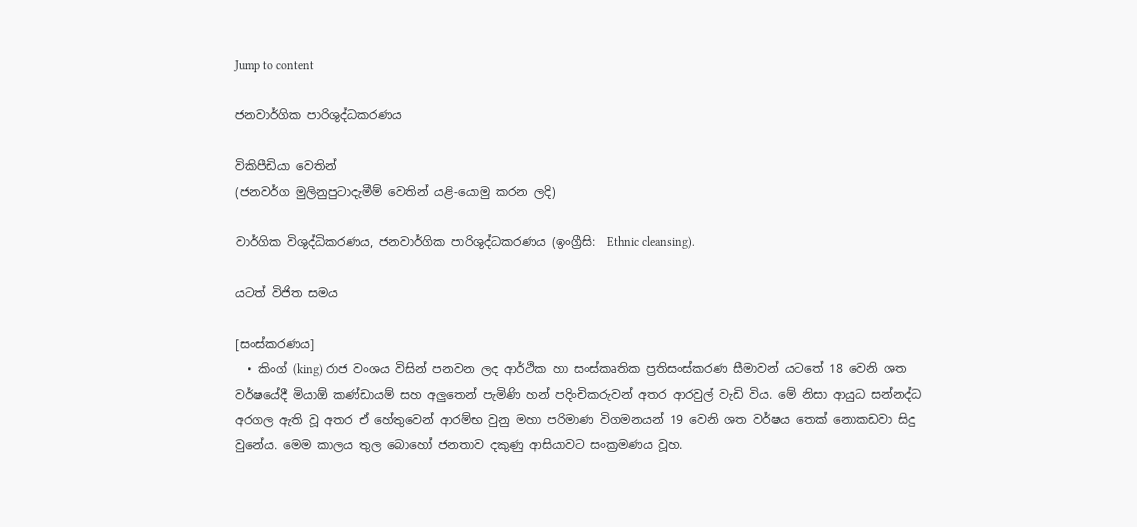Jump to content

ජනවාර්ගික පාරිශුද්ධකරණය

විකිපීඩියා වෙතින්
(ජනවර්ග මුලිනුපුටාදැමීම් වෙතින් යළි-යොමු කරන ලදි)

වාර්ගික විශුද්ධිකරණය, ජනවාර්ගික පාරිශුද්ධකරණය (ඉංග්‍රීසි:  Ethnic cleansing).

යටත් විජිත සමය

[සංස්කරණය]
  • කිංග් (king) රාජ වංශය විසින් පනවන ලද ආර්ථික හා සංස්කෘතික ප්‍රතිසංස්කරණ සීමාවන් යටතේ 18 වෙනි ශත වර්ෂයේදී මියාඕ කණ්ඩායම් සහ අලුතෙන් පැමිණි හන් පදිංචිකරුවන් අතර ආරවුල් වැඩි විය. මේ නිසා ආයුධ සන්නද්ධ අරගල ඇති වූ අතර ඒ හේතුවෙන් ආරම්භ වුනු මහා පරිමාණ විගමනයන් 19 වෙනි ශත වර්ෂය තෙක් නොකඩවා සිදු වුනේය. මෙම කාලය තුල බොහෝ ජනතාව දකුණු ආසියාවට සංක්‍රමණය වූහ.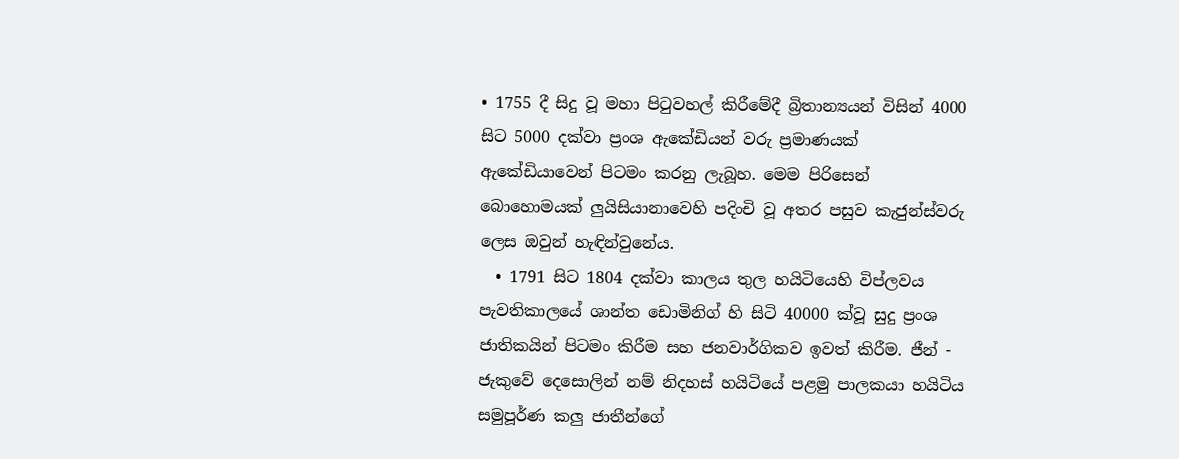• 1755 දී සිදු වූ මහා පිටුවහල් කිරීමේදී බ්‍රිතාන්‍යයන් විසින් 4000 සිට 5000 දක්වා ප්‍රංශ ඇකේඩියන් වරු ප්‍රමාණයක් ඇකේඩියාවෙන් පිටමං කරනු ලැබූහ. මෙම පිරිසෙන් බොහොමයක් ලුයිසියානාවෙහි පදිංචි වූ අතර පසුව කැජුන්ස්වරු ලෙස ඔවුන් හැඳින්වුනේය.
  • 1791 සිට 1804 දක්වා කාලය තුල හයිටියෙහි විප්ලවය පැවතිකාලයේ ශාන්ත ඩොමිනිග් හි සිටි 40000 ක්වූ සුදු ප්‍රංශ ජාතිකයින් පිටමං කිරීම සහ ජනවාර්ගිකව ඉවත් කිරීම. ජීන් - ජැකුවේ දෙසොලින් නම් නිදහස් හයිටියේ පළමු පාලකයා හයිටිය සමුපූර්ණ කලු ජාතීන්ගේ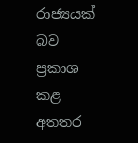රාජ්‍යයක් බව ප්‍රකාශ කළ අතතර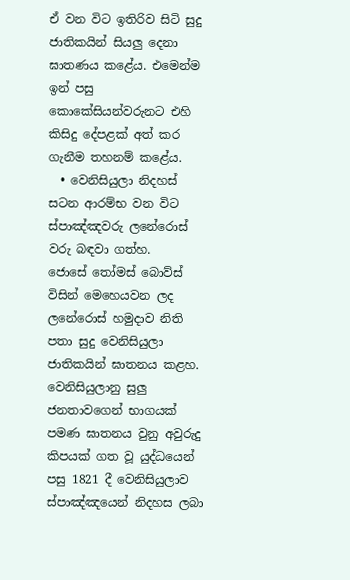ඒ වන විට ඉතිරිව සිටි සුදු ජාතිකයින් සියලු දෙනා ඝාතණය කළේය. එමෙන්ම ඉන් පසු කොකේසියන්වරුනට එහි කිසිදු දේපළක් අත් කර ගැනීම තහනම් කළේය.
  • වෙනිසියුලා නිදහස් සටන ආරම්භ වන විට ස්පාඤ්ඤවරු ලනේරොස් වරු බඳවා ගත්හ. ජොසේ ‍තෝමස් බොව්ස් විසින් මෙහෙයවන ලද ලනේරොස් හමුදාව නිති පතා සුදු වෙනිසියුලා ජාතිකයින් ඝාතනය කළහ. වෙනිසියුලානු සුලු ජනතාවගෙන් භාගයක් පමණ ඝාතනය වුනු අවුරුදු කිපයක් ගත වූ යුද්ධයෙන් පසු 1821 දී වෙනිසියුලාව ස්පාඤ්ඤයෙන් නිදහස ලබා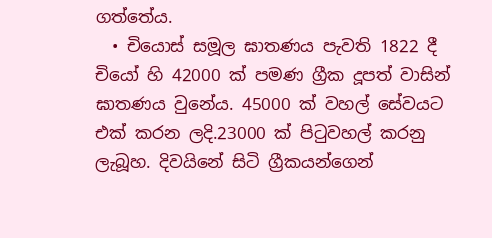ගත්තේය.
  • චියොස් සමූල ඝාතණය පැවති 1822 දී චියෝ හි 42000 ක් පමණ ග්‍රීක දූපත් වාසින් ඝාතණය වුනේය. 45000 ක් වහල් සේවයට එක් කරන ලදි.23000 ක් පිටුවහල් කරනු ලැබූහ. දිවයිනේ සිටි ග්‍රීකයන්ගෙන්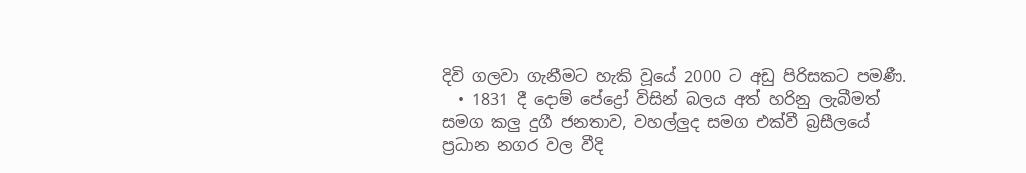දිවි ගලවා ගැනීමට හැකි වූයේ 2000 ට අඩු පිරිසකට පමණී.
  • 1831 දී දොම් පේද්‍රෝ විසින් බලය අත් හරිනු ලැබීමත් සමග කලු දුගී ජනතාව, වහල්ලුද සමග එක්වී බ්‍රසීලයේ ප්‍රධාන නගර වල වීදි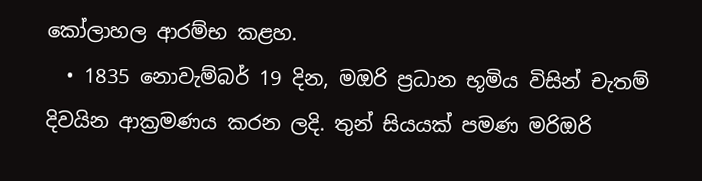කෝලාහල ආරම්භ කළහ.
  • 1835 නොවැම්බර් 19 දින, මඔරි ප්‍රධාන භූමිය විසින් චැතම් දිවයින ආක්‍රමණය කරන ලදි. තුන් සියයක් පමණ මරිඔරි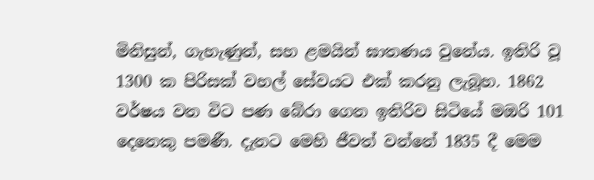මිනිසුන්, ගැහැණුන්, සහ ළමයින් ඝාතණය වුනේය. ඉතිරි වූ 1300 ක පිරිසක් වහල් සේවයට එක් කරනු ලැබූහ. 1862 වර්ෂය වන විට පණ බේරා ගෙන ඉතිරිව සිටියේ මඔරි 101 දෙනෙකු පමණී. දැනට මෙහි ජීවත් වන්නේ 1835 දී මෙම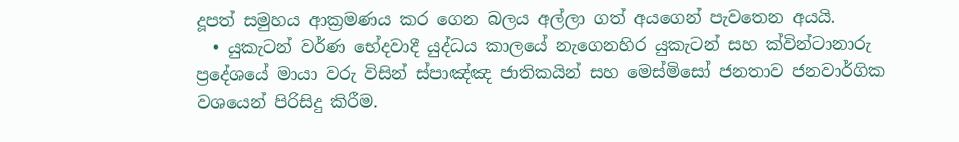දූපත් සමුහය ආක්‍රමණය කර ගෙන බලය අල්ලා ගත් අයගෙන් පැවතෙන අයයි.
  • යුකැටන් වර්ණ භේදවාදී යුද්ධය කාලයේ නැගෙනහිර යුකැටන් සහ ක්වින්ටානාරු ප්‍රදේශයේ මායා වරු විසින් ස්පාඤ්ඤ ජාතිකයින් සහ මෙස්මිසෝ ජනතාව ජනවාර්ගික වශයෙන් පිරිසිදු කිරීම.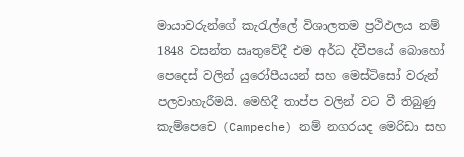මායාවරුන්ගේ කැරැල්ලේ විශාලතම ප්‍රථිඵලය නම් 1848 වසන්ත ඍතුවේදී එම අර්ධ ද්වීපයේ බොහෝ පෙදෙස් වලින් යුරෝපීයයන් සහ මෙස්ටිසෝ වරුන් පලවාහැරීමයි. මෙහිදී තාප්ප වලින් වට වී තිබුණු කැම්පෙචෙ (Campeche) නම් නගරයද මෙරිඩා සහ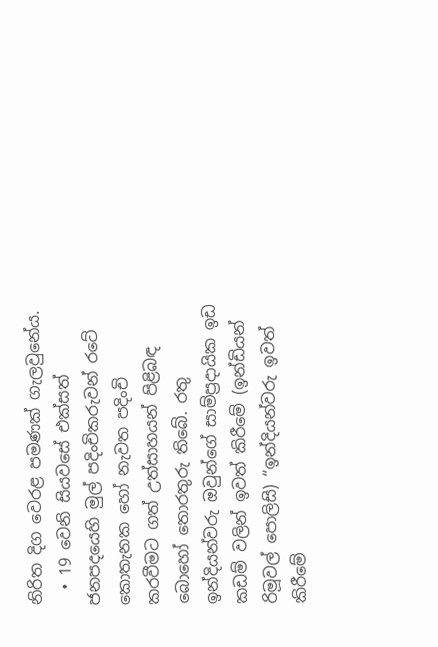නිරිත දිග වෙරළ පමණක් ගැලවුනේය.
  • 19 වෙනි සියවසේ එක්සත් ජනපදයෙහි මුල් පදිංචිකරුවන් රටේ කොතැනක හෝ නැවත පදිංචි කරවීමට ගත් උත්සාහයන් පිළිබඳ බොහෝ තොරතුරු තිබේ. රතු ඉන්දියන්වරු ඔවුන්ගේ සාම්ප්‍රදායික ඉඩ කඩම් වලින් ඉවත් කිරීමේ (ඉන්ඩියන් රිමූවල් පොලිසි) “ඉන්දියන්වරු ඉවත් කිරීමේ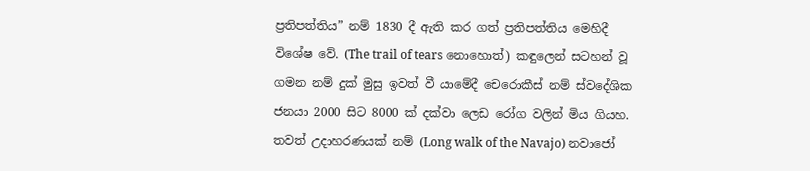ප්‍රතිපත්තිය” නම් 1830 දී ඇති කර ගත් ප්‍රතිපත්තිය මෙහිදී විශේෂ වේ. (The trail of tears නොහොත්) කඳුලෙන් සටහන් වූ ගමන නම් දුක් මුසු ඉවත් වී යාමේදී චෙරොකීස් නම් ස්වදේශික ජනයා 2000 සිට 8000 ක් දක්වා ලෙඩ රෝග වලින් මිය ගියහ. තවත් උදාහරණයක් නම් (Long walk of the Navajo) නවාජෝ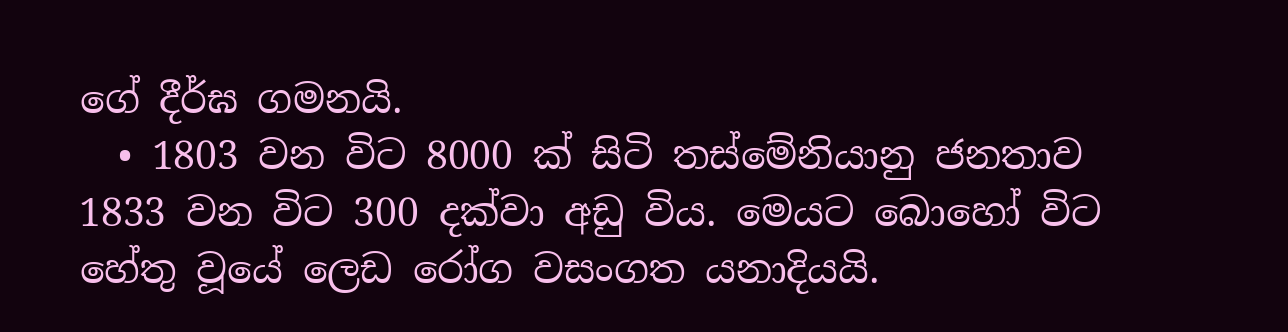ගේ දීර්ඝ ගමනයි.
  • 1803 වන විට 8000 ක් සිටි තස්මේනියානු ජනතාව 1833 වන විට 300 දක්වා අඩු විය. මෙයට බොහෝ විට හේතු වූයේ ලෙඩ රෝග වසංගත යනාදියයි.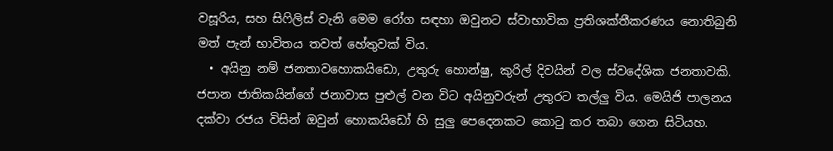වසූරිය, සහ සිෆිලිස් වැනි මෙම ‍රෝග සඳහා ඔවුනට ස්වාභාවික ප්‍රතිශක්තීකරණය නොතිබුනි මත් පැන් භාවිතය තවත් හේතුවක් විය.
  • අයිනු නම් ජනතාව‍හොකයිඩො, උතුරු හොන්ෂු, කුරිල් දිවයින් වල ස්වදේශික ජනතාවකි. ජපාන ජාතිකයින්ගේ ජනාවාස පුළුල් වන විට අයිනුවරුන් උතුරට තල්ලු විය. මෙයිජි පාලනය දක්වා රජය විසින් ඔවුන් හොකයිඩෝ හි සුලු පෙදෙනකට කොටු කර තබා ගෙන සිටියහ.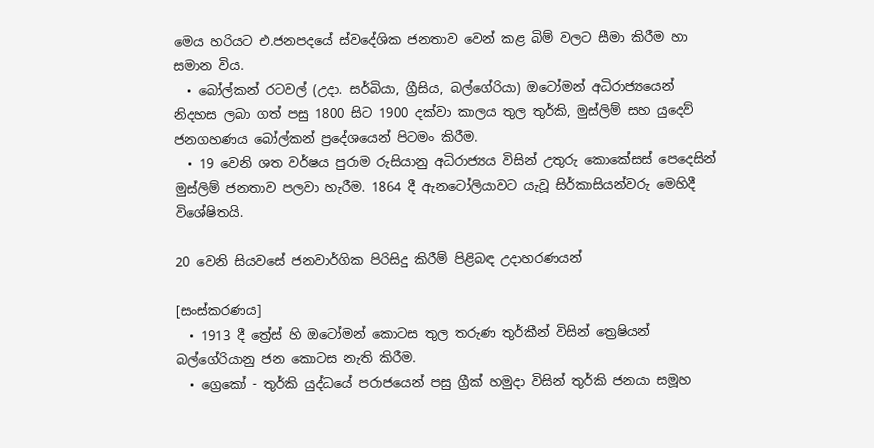මෙය හරියට එ.ජනපදයේ ස්වදේශික ජනතාව වෙන් කළ බිම් වලට සීමා කිරීම හා සමාන විය.
  • බෝල්කන් රටවල් (උදා. සර්බියා, ග්‍රීසිය, බල්ගේරියා) ඔටෝමන් අධිරාජ්‍යයෙන් නිදහස ලබා ගත් පසු 1800 සිට 1900 දක්වා කාලය තුල තුර්කි, මුස්ලිම් සහ යුදෙව් ජනගහණය බෝල්කන් ප්‍රදේශයෙන් පිටමං කිරීම.
  • 19 වෙනි ශත වර්ෂය පුරාම රුසියානු අධිරාජ්‍යය විසින් උතුරු කොකේසස් පෙදෙසින් මුස්ලිම් ජනතාව පලවා හැරීම. 1864 දී ඇනටෝලියාවට යැවූ සිර්කාසියන්වරු මෙහිදී විශේෂිතයි.

20 වෙනි සියවසේ ජනවාර්ගික පිරිසිදු කිරීම් පිළිබඳ උදාහරණයන්

[සංස්කරණය]
  • 1913 දී ත්‍රේස් හි ඔටෝමන් කොටස තුල තරුණ තුර්කීන් විසින් ත්‍රෙෂියන් බල්ගේරියානු ජන කොටස නැති කිරීම.
  • ග්‍රෙකෝ - තුර්කි යුද්ධයේ පරාජයෙන් පසු ග්‍රීක් හමුදා විසින් තුර්කි ජනයා සමූහ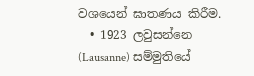වශයෙන් ඝාතණය කිරීම.
  • 1923 ලවුසන්නෙ (Lausanne) සම්මුතියේ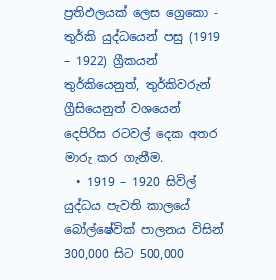ප්‍රතිඵලයක් ලෙස ග්‍රෙකො - තුර්කි යුද්ධයෙන් පසු (1919 – 1922) ග්‍රීකයන් තුර්කියෙනුත්, තුර්කිවරුන් ග්‍රීසියෙනුත් වශයෙන් දෙපිරිස රටවල් දෙක අතර මාරු කර ගැනීම.
  • 1919 – 1920 සිවිල් යුද්ධය පැවති කාලයේ බෝල්ෂේවික් පාලනය විසින් 300,000 සිට 500,000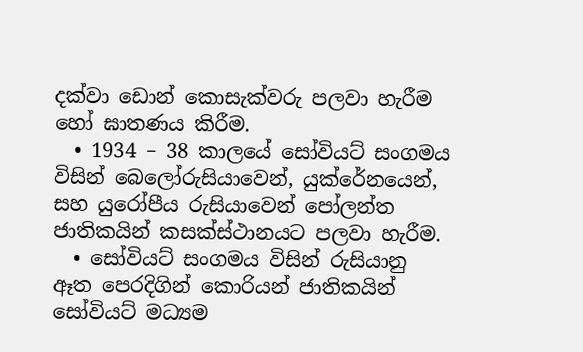දක්වා ඩොන් කොසැක්වරු පලවා හැරීම හෝ ඝාතණය කිරීම.
  • 1934 – 38 කාලයේ සෝවියට් සංගමය විසින් බෙලෝරුසියාවෙන්, යුක්රේනයෙන්, සහ යුරෝපීය රුසියාවෙන් පෝලන්ත ජාතිකයින් කසක්ස්ථානයට පලවා හැරීම.
  • සෝවියට් සංගමය විසින් රුසියානු ඈත පෙරදිගින් කොරියන් ජාතිකයින් සෝවියට් මධ්‍යම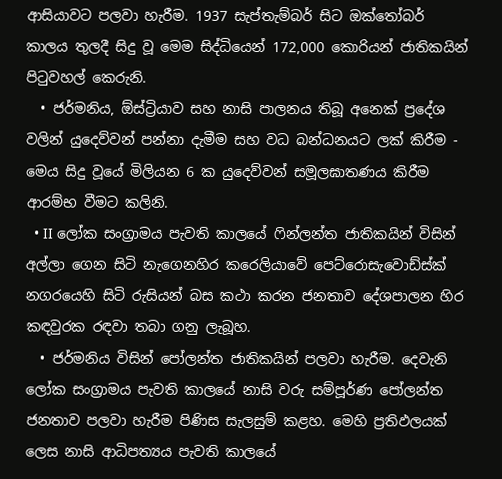ආසියාවට පලවා හැරීම. 1937 සැප්තැම්බර් සිට ඔක්තෝබර් කාලය තුලදී සිදු වූ මෙම සිද්ධියෙන් 172,000 කොරියන් ජාතිකයින් පිටුවහල් කෙරුනි.
  • ජර්මනිය, ඕස්ට්‍රියාව සහ නාසි පාලනය තිබූ අනෙක් ප්‍රදේශ වලින් යුදෙව්වන් පන්නා දැමීම සහ වධ බන්ධනයට ලක් කිරීම - මෙය සිදු වූයේ මිලියන 6 ක යුදෙව්වන් සමූලඝාතණය කිරීම ආරම්භ වීමට කලිනි.
  • II ලෝක සංග්‍රාමය පැවති කාලයේ ෆින්ලන්ත ජාතිකයින් විසින් අල්ලා ගෙන සිටි නැගෙනහිර කරෙලියාවේ පෙට්රොසැවොඩ්ස්ක් නගරයෙහි සිටි රුසියන් බස කථා කරන ජනතාව දේශපාලන හිර කඳවුරක රඳවා තබා ගනු ලැබූහ.
  • ජර්මනිය විසින් පෝලන්ත ජාතිකයින් පලවා හැරීම. දෙවැනි ලෝක සංග්‍රාමය පැවති කාලයේ නාසි වරු සම්පූර්ණ පෝලන්ත ජනතාව පලවා හැරීම පිණිස සැලසුම් කළහ. මෙහි ප්‍රතිඵලයක් ලෙස නාසි ආධිපත්‍යය පැවති කාලයේ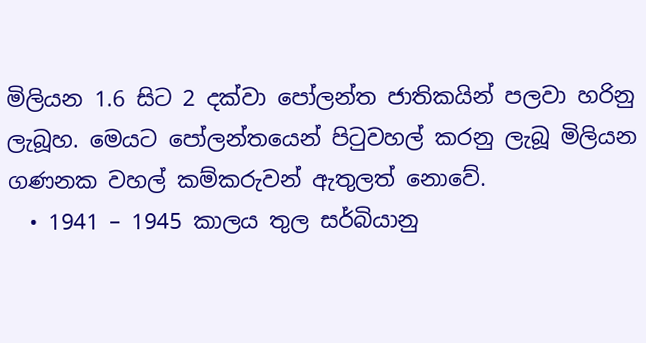මිලියන 1.6 සිට 2 දක්වා පෝලන්ත ජාතිකයින් පලවා හරිනු ලැබූහ. මෙයට පෝලන්තයෙන් පිටුවහල් කරනු ලැබූ මිලියන ගණනක වහල් කම්කරුවන් ඇතුලත් නොවේ.
  • 1941 – 1945 කාලය තුල සර්බියානු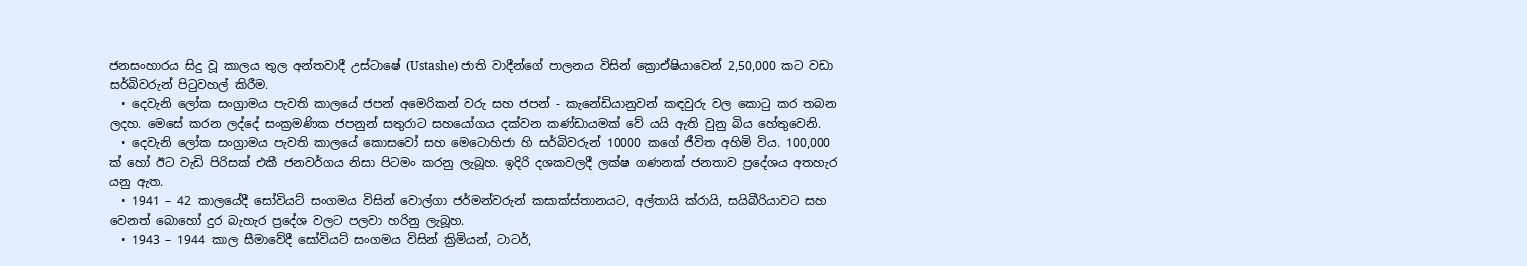ජනසංහාරය සිදු වූ කාලය තුල අන්තවාදී උස්ටාෂේ (Ustashe) ජාති වාදීන්ගේ පාලනය විසින් ක්‍රොඒෂියාවෙන් 2,50,000 කට වඩා සර්බිවරුන් පිටුවහල් කිරීම.
  • දෙවැනි ලෝක සංග්‍රාමය පැවති කාලයේ ජපන් අමෙරිකන් වරු සහ ජපන් - කැනේඩියානුවන් කඳවුරු වල කොටු කර තබන ලදහ. මෙසේ කරන ලද්දේ සංක්‍රමණික ජපනුන් සතුරාට සහයෝගය දක්වන කණ්ඩායමක් වේ යයි ඇති වුනු බිය හේතුවෙනි.
  • දෙවැනි ලෝක සංග්‍රාමය පැවති කාලයේ කොසවෝ සහ මෙටොහිජා හි සර්බිවරුන් 10000 කගේ ජීවිත අහිමි විය. 100,000 ක් හෝ ඊට වැඩි පිරිසක් එකී ජනවර්ගය නිසා පිටමං කරනු ලැබූහ. ඉදිරි දශකවලදී ලක්ෂ ගණනක් ජනතාව ප්‍රදේශය අතහැර යනු ඇත.
  • 1941 – 42 කාලයේදී සෝවියට් සංගමය විසින් වොල්ගා ජර්මන්වරුන් කසාක්ස්තානයට, අල්තායි ක්රායි, සයිබීරියාවට සහ වෙනත් බොහෝ දුර බැහැර ප්‍රදේශ වලට පලවා හරිනු ලැබූහ.
  • 1943 – 1944 කාල සීමාවේදී සෝවියට් සංගමය විසින් ක්‍රිමියන්, ටාටර්,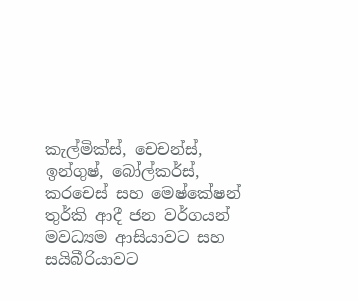කැල්මික්ස්, චෙචන්ස්, ඉන්ගුෂ්, බෝල්කර්ස්, කරචෙස් සහ මෙෂ්කේෂන් තුර්කි ආදී ජන වර්ගයන් මවධ්‍යම ආසියාවට සහ සයිබීරියාවට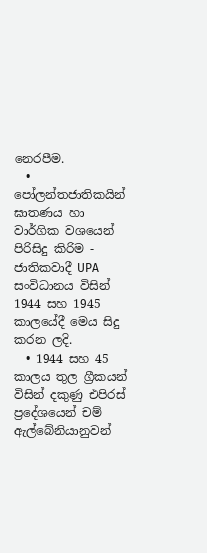නෙරපීම.
  • පෝලන්තජාතිකයින් ඝාතණය හා වාර්ගික වශයෙන් පිරිසිදු කිරිම - ජාතිකවාදී UPA සංවිධානය විසින් 1944 සහ 1945 කාලයේදී මෙය සිදු කරන ලදි.
  • 1944 සහ 45 කාලය තුල ග්‍රීකයන් විසින් දකුණු එපිරස් ප්‍රදේශයෙන් චම් ඇල්බේනියානුවන්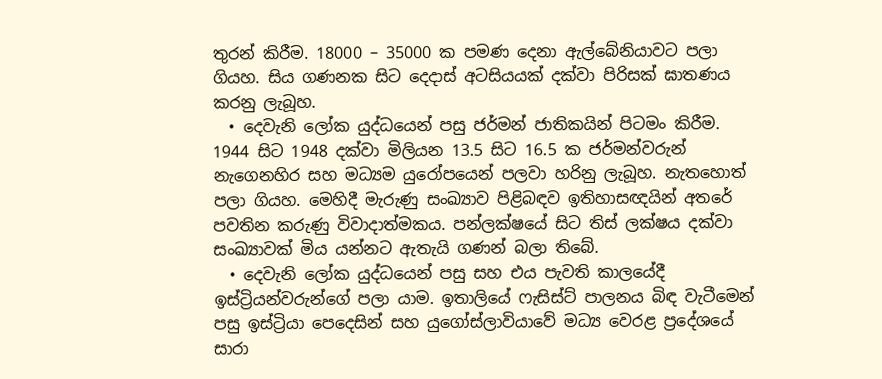තුරන් කිරීම. 18000 – 35000 ක පමණ දෙනා ඇල්බේනියාවට පලා ගියහ. සිය ගණනක සිට දෙදාස් අටසියයක් දක්වා පිරිසක් ඝාතණය කරනු ලැබූහ.
  • දෙවැනි ලෝක යුද්ධයෙන් පසු ජර්මන් ජාතිකයින් පිටමං කිරීම. 1944 සිට 1948 දක්වා මිලියන 13.5 සිට 16.5 ක ජර්මන්වරුන් නැගෙනහිර සහ මධ්‍යම යුරෝපයෙන් පලවා හරිනු ලැබූහ. නැතහොත් පලා ගියහ. මෙහිදී මැරුණු සංඛ්‍යාව පිළිබඳව ඉතිහාසඥයින් අතරේ පවතින කරුණු විවාදාත්මකය. පන්ලක්ෂයේ සිට තිස් ලක්ෂය දක්වා සංඛ්‍යාවක් මිය යන්නට ඇතැයි ගණන් බලා තිබේ.
  • දෙවැනි ලෝක යුද්ධයෙන් පසු සහ එය පැවති කාලයේදී ඉස්ට්‍රියන්වරුන්ගේ පලා යාම. ඉතාලියේ ෆැසිස්ට් පාලනය බිඳ වැටීමෙන් පසු ඉස්ට්‍රියා පෙදෙසින් සහ යුගෝස්ලාවියාවේ මධ්‍ය වෙරළ ප්‍රදේශයේ සාරා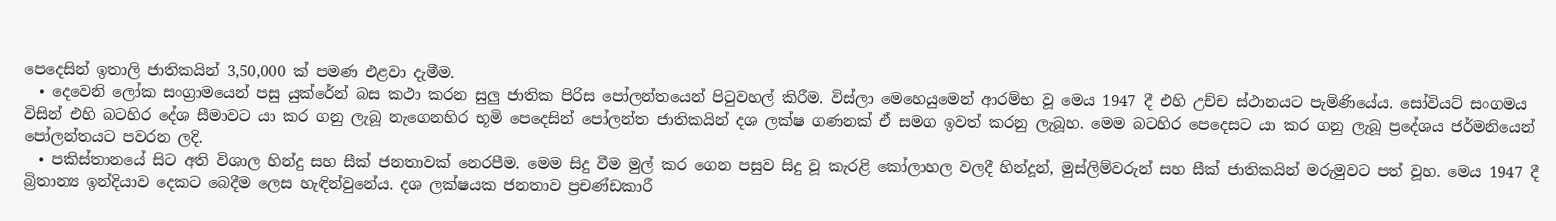පෙදෙසින් ඉතාලි ජාතිකයින් 3,50,000 ක් පමණ එළවා දැමීම.
  • දෙවෙනි ලෝක සංග්‍රාමයෙන් පසු යුක්රේන් බස කථා කරන සුලු ජාතික පිරිස පෝලන්තයෙන් පිටුවහල් කිරීම. විස්ලා මෙහෙයුමෙන් ආරම්භ වූ මෙය 1947 දී එහි උච්ච ස්ථානයට පැමිණියේය. සෝවියට් සංගමය විසින් එහි බටහිර දේශ සීමාවට යා කර ගනු ලැබූ නැගෙනහිර භූමි පෙදෙසින් පෝලන්ත ජාතිකයින් දශ ලක්ෂ ගණනක් ඒ සමග ඉවත් කරනු ලැබූහ. මෙම බටහිර පෙදෙසට යා කර ගනු ලැබූ ප්‍රදේශය ජර්මනියෙන් පෝලන්තයට පවරන ලදි.
  • පකිස්තානයේ සිට අති විශාල හින්දු සහ සීක් ජනතාවක් නෙරපීම. මෙම සිදු වීම මුල් කර ගෙන පසුව සිදු වූ කැරළි කෝලාහල වලදී හින්දූන්, මුස්ලිම්වරුන් සහ සීක් ජාතිකයින් මරුමුවට පත් වූහ. මෙය 1947 දී බ්‍රිතාන්‍ය ඉන්දියාව දෙකට බෙදීම ලෙස හැඳින්වුනේය. දශ ලක්ෂයක ජනතාව ප්‍රචණ්ඩකාරී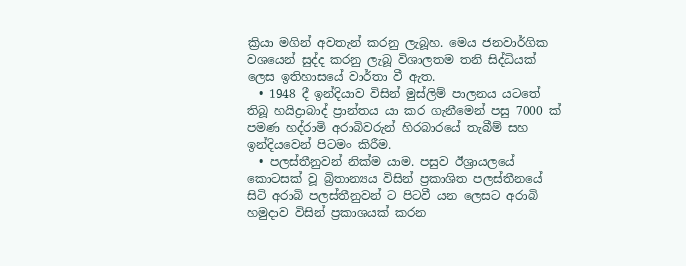ක්‍රියා මගින් අවතැන් කරනු ලැබූහ. මෙය ජනවාර්ගික වශයෙන් සුද්ද කරනු ලැබූ විශාලතම තනි සිද්ධියක් ලෙස ඉතිහාසයේ වාර්තා වී ඇත.
  • 1948 දී ඉන්දියාව විසින් මුස්ලිම් පාලනය යටතේ තිබූ හයිද්‍රාබාද් ප්‍රාන්තය යා කර ගැනීමෙන් පසු 7000 ක් පමණ හද්රාමි අරාබිවරුන් හිරබාරයේ තැබීම් සහ ඉන්දියවෙන් පිටමං කිරීම.
  • පලස්තීනුවන් නික්ම යාම. පසුව ඊශ්‍රායලයේ කොටසක් වූ බ්‍රිතාන්‍යය විසින් ප්‍රකාශිත පලස්තීනයේ සිටි අරාබි පලස්තීනුවන් ට පිටවී යන ලෙසට අරාබි හමුදාව විසින් ප්‍රකාශයක් කරන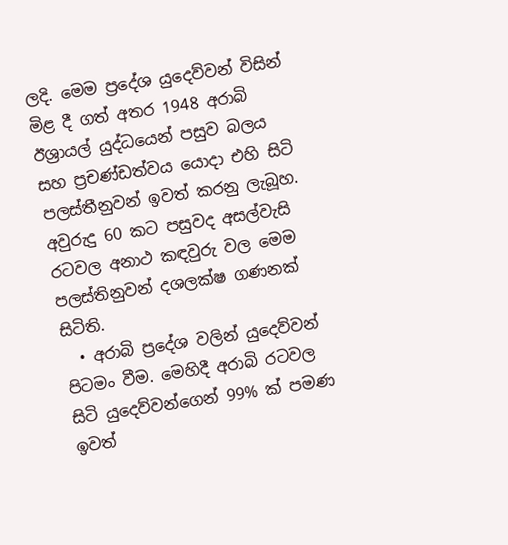ලදි. මෙම ප්‍රදේශ යුදෙව්වන් විසින් මිළ දී ගත් අතර 1948 අරාබි ඊශ්‍රායල් යුද්ධයෙන් පසුව බලය සහ ප්‍රචණ්ඩත්වය යොදා එහි සිටි පලස්තීනුවන් ඉවත් කරනු ලැබූහ. අවුරුදු 60 කට පසුවද අසල්වැසි රටවල අනාථ කඳවුරු වල මෙම පලස්තිනුවන් දශලක්ෂ ගණනක් සිටිති.
  • අරාබි ප්‍රදේශ වලින් යුදෙව්වන් පිටමං වීම. මෙහිදී අරාබි රටවල සිටි යුදෙව්වන්ගෙන් 99% ක් පමණ ඉවත්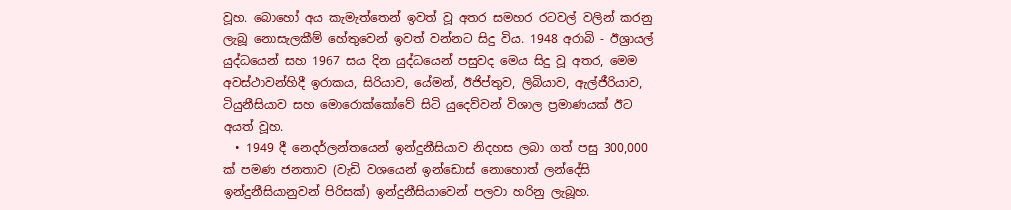වූහ. බොහෝ අය කැමැත්තෙන් ඉවත් වූ අතර සමහර රටවල් වලින් කරනු ලැබූ නොසැලකීම් හේතුවෙන් ඉවත් වන්නට සිදු විය. 1948 අරාබි - ඊශ්‍රායල් යුද්ධයෙන් සහ 1967 සය දින යුද්ධයෙන් පසුවද මෙය සිදු වූ අතර, මෙම අවස්ථාවන්හිදී ඉරාකය, සිරියාව, යේමන්, ඊජිප්තුව, ලිබියාව, ඇල්ජීරියාව, ටියුනීසියාව සහ මොරොක්කෝවේ සිටි යුදෙව්වන් විශාල ප්‍රමාණයක් ඊට අයත් වූහ.
  • 1949 දී නෙදර්ලන්තයෙන් ඉන්දුනීසියාව නිදහස ලබා ගත් පසු 300,000 ක් පමණ ජනතාව (වැඩි වශයෙන් ඉන්ඩොස් නොහොත් ලන්දේසි ඉන්දුනීසියානුවන් පිරිසක්) ඉන්දුනීසියාවෙන් පලවා හරිනු ලැබූහ.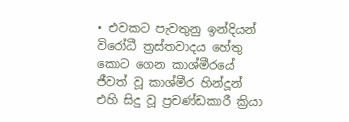• එවකට පැවතුනු ඉන්දියන් විරෝධී ත්‍රස්තවාදය හේතු කොට ගෙන කාශ්මීරයේ ජීවත් වූ කාශ්මීර හින්දූන් එහි සිදු වූ ප්‍රචණ්ඩකාරී ක්‍රියා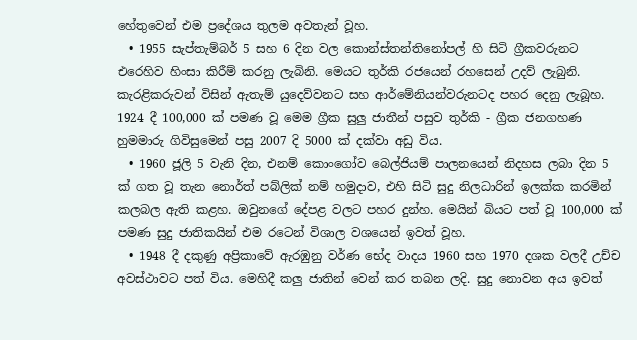හේතුවෙන් එම ප්‍රදේශය තුලම අවතැන් වූහ.
  • 1955 සැප්තැම්බර් 5 සහ 6 දින වල කොන්ස්තන්තිනෝපල් හි සිටි ග්‍රීකවරුනට එරෙහිව හිංසා කිරීම් කරනු ලැබිනි. මෙයට තුර්කි රජයෙන් රහසෙන් උදව් ලැබුනි. කැරළිකරුවන් විසින් ඇතැම් යුදෙව්වනට සහ ආර්මේනියන්වරුනටද පහර දෙනු ලැබූහ. 1924 දී 100,000 ක් පමණ වූ මෙම ග්‍රීක සුලු ජාතීන් පසුව තුර්කි - ග්‍රීක ජනගහණ හුමමාරු ගිවිසුමෙන් පසු 2007 දි 5000 ක් දක්වා අඩු විය‍.
  • 1960 ජූලි 5 වැනි දින, එනම් කොංගෝව බෙල්ජියම් පාලනයෙන් නිදහස ලබා දින 5 ක් ගත වූ තැන නොර්ත් පබ්ලික් නම් හමුදාව, එහි සිටි සුදු නිලධාරින් ඉලක්ක කරමින් කලබල ඇති කළහ. ඔවුනගේ දේපළ වලට පහර දුන්හ. මෙයින් බියට පත් වූ 100,000 ක් පමණ සුදු ජාතිකයින් එම රටෙන් විශාල වශයෙන් ඉවත් වූහ.
  • 1948 දී දකුණු අප්‍රිකාවේ ඇරඹුනු වර්ණ භේද වාදය 1960 සහ 1970 දශක වලදී උච්ච අවස්ථාවට පත් විය. මෙහිදී කලු ජාතින් වෙන් කර තබන ලදි. සුදු නොවන අය ඉවත්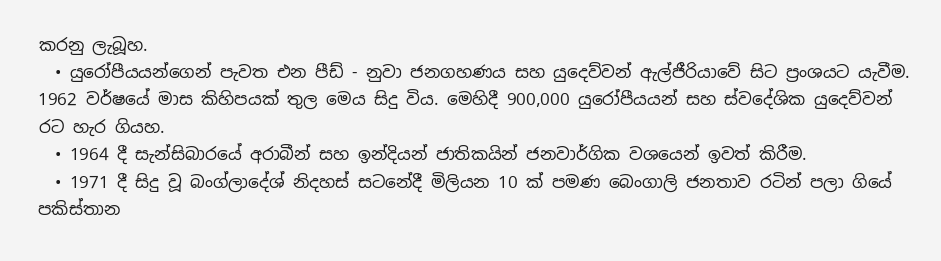කරනු ලැබූහ.
  • යුරෝපීයයන්ගෙන් පැවත එන පීඩ් - නුවා ජනගහණය සහ යුදෙව්වන් ඇල්ජීරියාවේ සිට ප්‍රංශයට යැවීම. 1962 වර්ෂයේ මාස කිහිපයක් තුල මෙය සිදු විය. මෙහිදී 900,000 යුරෝපීයයන් සහ ස්වදේශික යුදෙව්වන් රට හැර ගියහ.
  • 1964 දී සැන්සිබාරයේ අරාබීන් සහ ඉන්දියන් ජාතිකයින් ජනවාර්ගික වශයෙන් ඉවත් කිරීම.
  • 1971 දී සිදු වූ බංග්ලාදේශ් නිදහස් සටනේදී මිලියන 10 ක් පමණ බෙංගාලි ජනතාව රටින් පලා ගියේ පකිස්තාන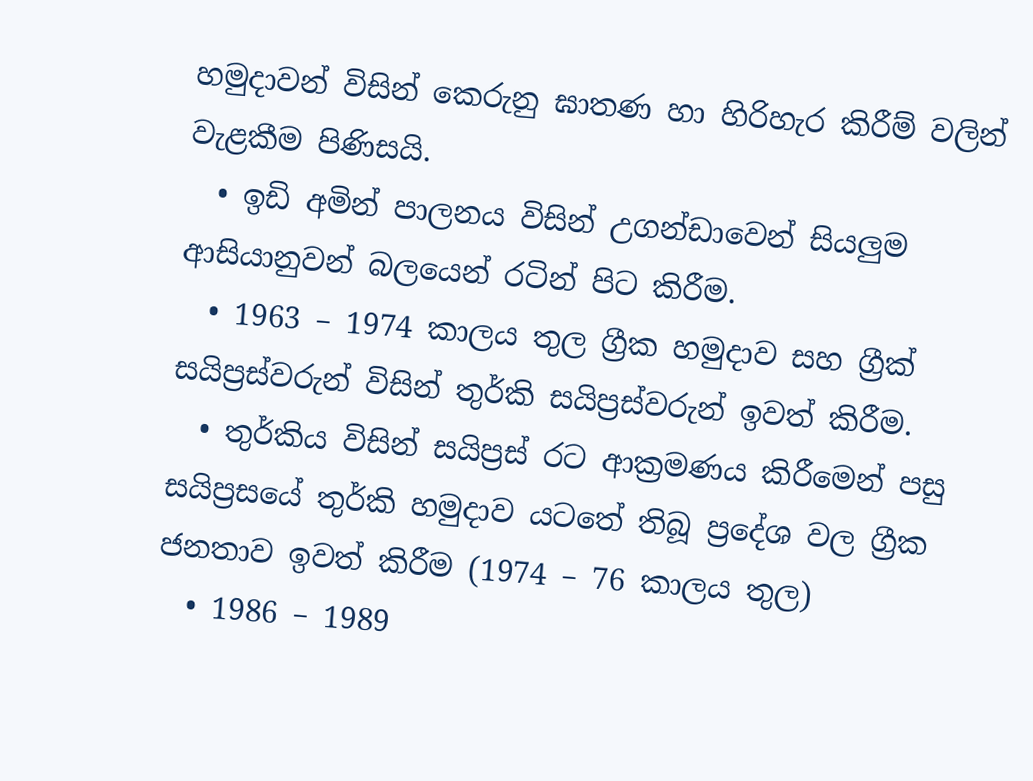හමුදාවන් විසින් කෙරුනු ඝාතණ හා හිරිහැර කිරීම් වලින් වැළකීම පිණිසයි.
  • ඉඩි අමින් පාලනය විසින් උගන්ඩාවෙන් සියලුම ආසියානුවන් බලයෙන් රටින් පිට කිරීම.
  • 1963 – 1974 කාලය තුල ග්‍රීක හමුදාව සහ ග්‍රීක් සයිප්‍රස්වරුන් විසින් තුර්කි සයිප්‍රස්වරුන් ඉවත් කිරීම.
  • තුර්කිය විසින් සයිප්‍රස් රට ආක්‍රමණය කිරීමෙන් පසු සයිප්‍රසයේ තුර්කි හමුදාව යටතේ තිබූ ප්‍රදේශ වල ග්‍රීක ජනතාව ඉවත් කිරීම (1974 – 76 කාලය තුල)
  • 1986 – 1989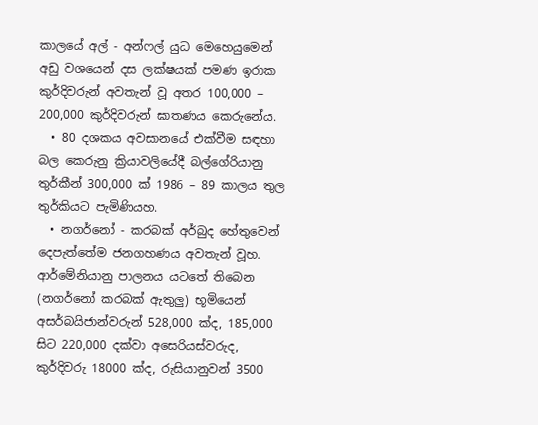කාලයේ අල් - අන්ෆල් යුධ මෙහෙයුමෙන් අඩු වශයෙන් දස ලක්ෂයක් පමණ ඉරාක කුර්දිවරුන් අවතැන් වූ අතර 100,000 – 200,000 කුර්දිවරුන් ඝාතණය කෙරුනේය.
  • 80 දශකය අවසානයේ එක්වීම සඳහා බල කෙරුනු ක්‍රියාවලියේදී බල්ගේරියානු තුර්කීන් 300,000 ක් 1986 – 89 කාලය තුල තුර්කියට පැමිණියහ.
  • නගර්නෝ - කරබක් අර්බුද හේතුවෙන් දෙපැත්තේම ජනගහණය අවතැන් වූහ. ආර්මේනියානු පාලනය යටතේ තිබෙන (නගර්නෝ කරබක් ඇතුලු) භූමියෙන් අසර්බයිජාන්වරුන් 528,000 ක්ද, 185,000 සිට 220,000 දක්වා අසෙරියස්වරුද, කුර්දිවරු 18000 ක්ද, රුසියානුවන් 3500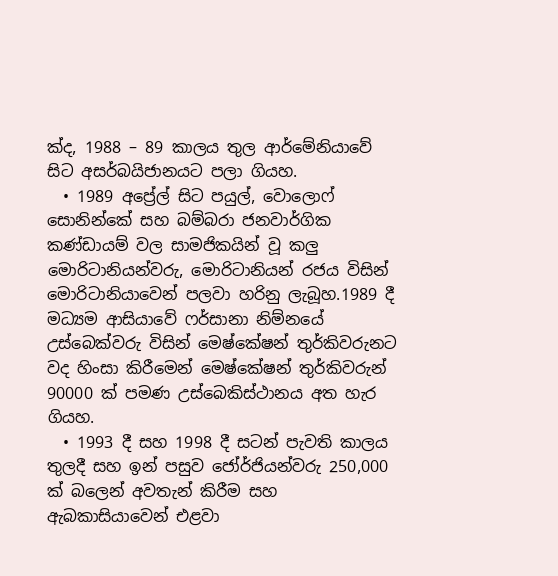ක්ද, 1988 – 89 කාලය තුල ආර්මේනියාවේ සිට අසර්බයිජානයට පලා ගියහ.
  • 1989 අප්‍රේල් සිට පයුල්, වොලොෆ් සොනින්කේ සහ බම්බරා ජනවාර්ගික කණ්ඩායම් වල සාමජිකයින් වූ කලු මොරිටානියන්වරු, මොරිටානියන් රජය විසින් මොරිටානියාවෙන් පලවා හරිනු ලැබූහ.1989 දී මධ්‍යම ආසියාවේ ෆර්සානා නිම්නයේ උස්බෙක්වරු විසින් මෙෂ්කේෂන් තුර්කිවරුනට වද හිංසා කිරීමෙන් මෙෂ්කේෂන් තුර්කිවරුන් 90000 ක් පමණ උස්බෙකිස්ථානය අත හැර ගියහ.
  • 1993 දී සහ 1998 දී සටන් පැවති කාලය තුලදී සහ ඉන් පසුව ජෝර්ජියන්වරු 250,000 ක් බලෙන් අවතැන් කිරීම සහ ඇබකාසියාවෙන් එළවා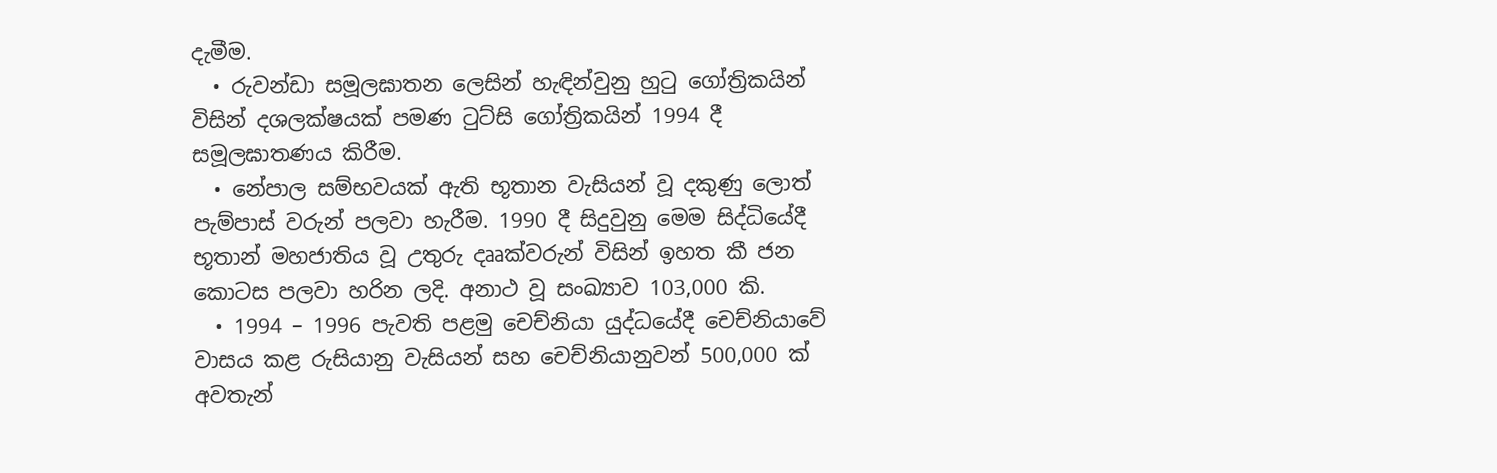දැමීම.
  • රුවන්ඩා සමූලඝාතන ලෙසින් හැඳින්වුනු හුටු ගෝත්‍රිකයින් විසින් දශලක්ෂයක් පමණ ටුට්සි ගෝත්‍රිකයින් 1994 දී සමූලඝාතණය කිරීම.
  • නේපාල සම්භවයක් ඇති භූතාන වැසියන් වූ දකුණු ලොත් පැම්පාස් වරුන් පලවා හැරීම. 1990 දී සිදුවුනු මෙම සිද්ධියේදී භූතාන් මහජාතිය වූ උතුරු දෲක්වරුන් විසින් ඉහත කී ජන කොටස පලවා හරින ලදි. අනාථ වූ සංඛ්‍යාව 103,000 කි.
  • 1994 – 1996 පැවති පළමු චෙච්නියා යුද්ධයේදී චෙච්නියාවේ වාසය කළ රුසියානු වැසියන් සහ චෙච්නියානුවන් 500,000 ක් අවතැන්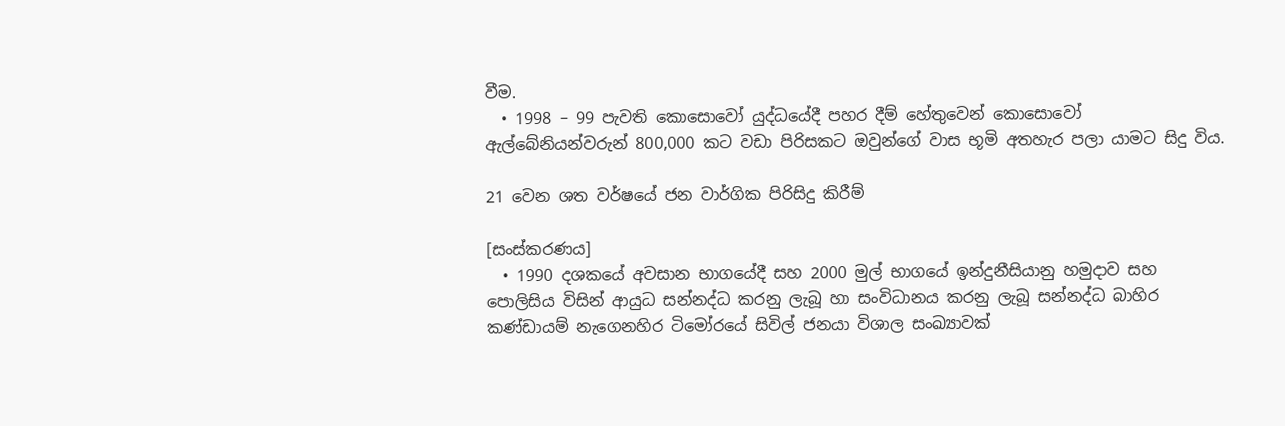වීම.
  • 1998 – 99 පැවති කොසොවෝ යුද්ධයේදී පහර දීම් හේතුවෙන් කොසොවෝ ඇල්බේනියන්වරුන් 800,000 කට වඩා පිරිසකට ඔවුන්ගේ වාස භූමි අතහැර පලා යාමට සිදු විය.

21 වෙන ශත වර්ෂයේ ජන වාර්ගික පිරිසිදු කිරීම්

[සංස්කරණය]
  • 1990 දශකයේ අවසාන භාගයේදී සහ 2000 මුල් භාගයේ ඉන්දුනීසියානු හමුදාව සහ පොලිසිය විසින් ආයුධ සන්නද්ධ කරනු ලැබූ හා සංවිධානය කරනු ලැබූ සන්නද්ධ බාහිර කණ්ඩායම් නැගෙනහිර ටිමෝරයේ සිවිල් ජනයා විශාල සංඛ්‍යාවක්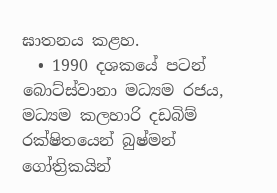ඝාතනය කළහ.
  • 1990 දශකයේ පටන් බොට්ස්වානා මධ්‍යම රජය, මධ්‍යම කලහාරි දඩබිම් රක්ෂිතයෙන් බුෂ්මන් ගෝත්‍රිකයින්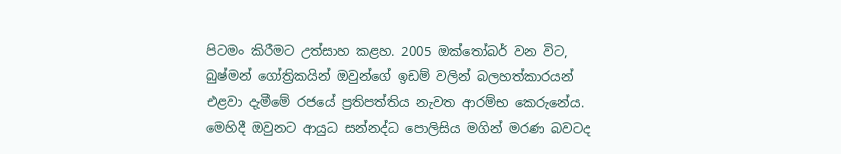පිටමං කිරීමට උත්සාහ කළහ. 2005 ඔක්තෝබර් වන විට, බුෂ්මන් ගෝත්‍රිකයින් ඔවුන්ගේ ඉඩම් වලින් බලහත්කාරයන් එළවා දැමීමේ රජයේ ප්‍රතිපත්තිය නැවත ආරම්භ කෙරුනේය. මෙහිදී ඔවුනට ආයුධ සන්නද්ධ පොලිසිය මගින් මරණ බවටද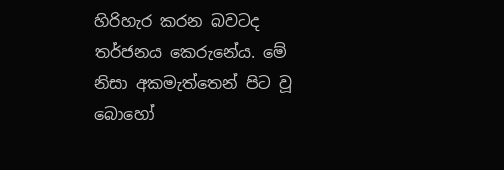හිරිහැර කරන බවටද තර්ජනය කෙරුනේය. මේ නිසා අකමැත්තෙන් පිට වූ බොහෝ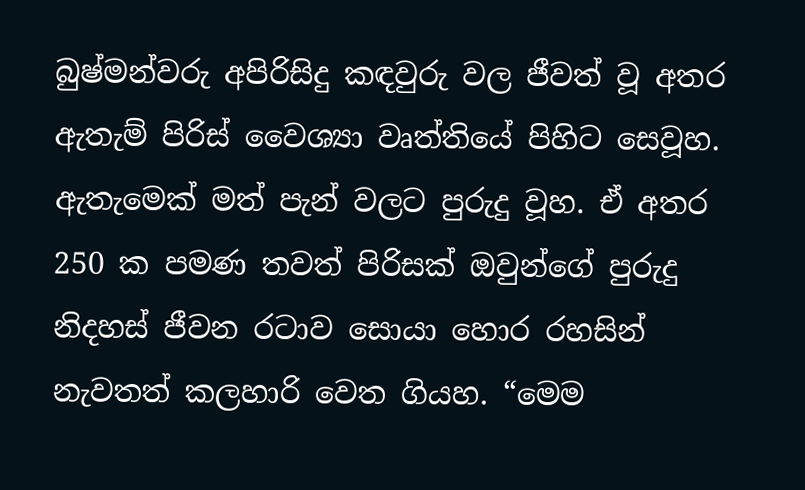බුෂ්මන්වරු අපිරිසිදු කඳවුරු වල ජීවත් වූ අතර ඇතැම් පිරිස් වෛශ්‍යා වෘත්තියේ පිහිට සෙවූහ. ඇතැමෙක් මත් පැන් වලට පුරුදු වූහ. ඒ අතර 250 ක පමණ තවත් පිරිසක් ඔවුන්ගේ පුරුදු නිදහස් ජීවන රටාව සොයා හොර රහසින් නැවතත් කලහාරි වෙත ගියහ. “මෙම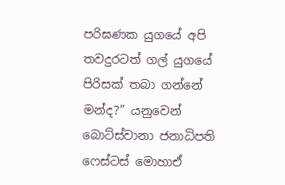පරිඝණක යුගයේ අපි තවදුරටත් ගල් යුගයේ පිරිසක් තබා ගන්නේ මන්ද?” යනුවෙන් බොට්ස්වානා ජනාධිපති ෆෙස්ටස් මොහාඒ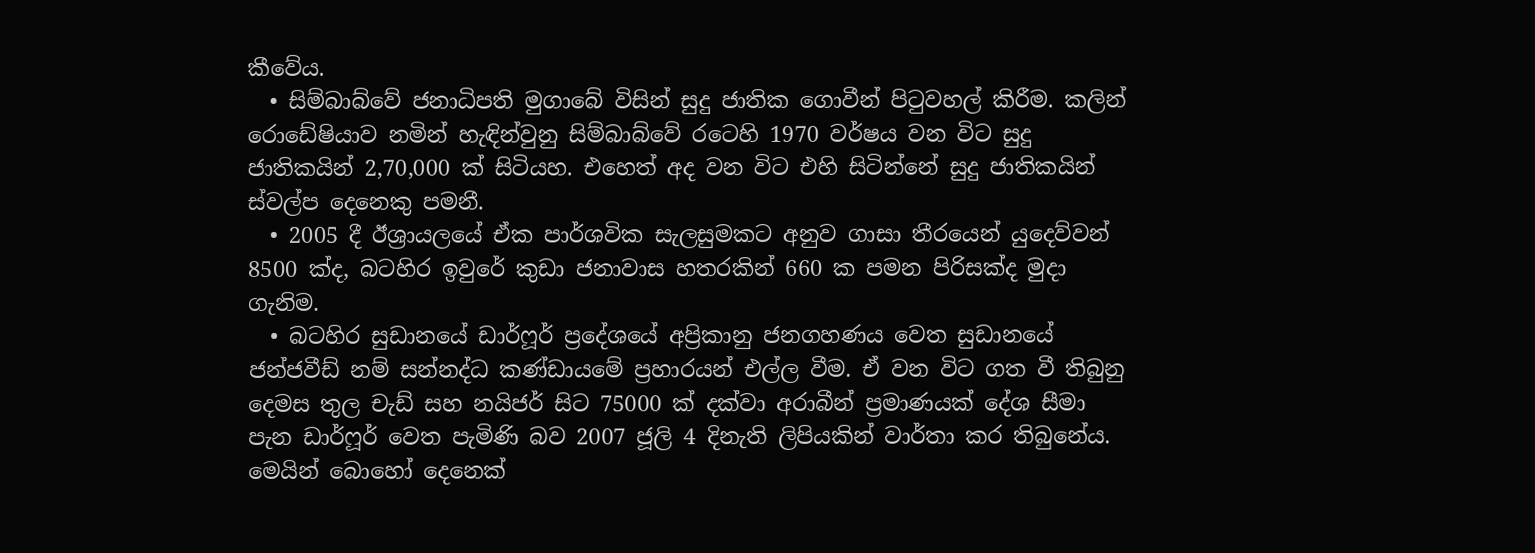කීවේය.
  • සිම්බාබ්වේ ජනාධිපති මුගාබේ විසින් සුදු ජාතික ගොවීන් පිටුවහල් කිරීම. කලින් රොඩේෂියාව නමින් හැඳින්වුනු සිම්බාබ්වේ රටෙහි 1970 වර්ෂය වන විට සුදු ජාතිකයින් 2,70,000 ක් සිටියහ. එහෙත් අද වන විට එහි සිටින්නේ සුදු ජාතිකයින් ස්වල්ප දෙනෙකු පමනී.
  • 2005 දී ඊශ්‍රායලයේ ඒක පාර්ශවික සැලසුමකට අනුව ගාසා තීරයෙන් යුදෙව්වන් 8500 ක්ද, බටහිර ඉවුරේ කුඩා ජනාවාස හතරකින් 660 ක පමන පිරිසක්ද මුදා ගැනිම.
  • බටහිර සුඩානයේ ඩාර්ෆූර් ප්‍රදේශයේ අප්‍රිකානු ජනගහණය වෙත සුඩානයේ ජන්ජවීඩ් නම් සන්නද්ධ කණ්ඩායමේ ප්‍රහාරයන් එල්ල වීම. ඒ වන විට ගත වී තිබුනු දෙමස තුල චැඩ් සහ නයිජර් සිට 75000 ක් දක්වා අරාබීන් ප්‍රමාණයක් දේශ සීමා පැන ඩාර්ෆූර් වෙත පැමිණි බව 2007 ජූලි 4 දිනැති ලිපියකින් වාර්තා කර තිබුනේය. මෙයින් බොහෝ දෙනෙක්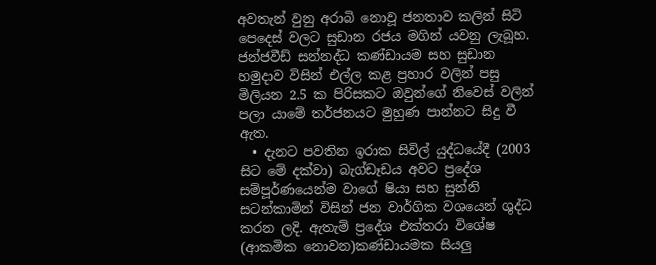අවතැන් වුනු අරාබි නොවූ ජනතාව කලින් සිටි පෙදෙස් වලට සුඩාන රජය මගින් යවනු ලැබූහ. ජන්ජවීඩ් සන්නද්ධ කණ්ඩායම සහ සුඩාන හමුදාව විසින් එල්ල කළ ප්‍රහාර වලින් පසු මිලියන 2.5 ක පිරිසකට ඔවුන්ගේ නිවෙස් වලින් පලා යාමේ තර්ජනයට මුහුණ පාන්නට සිදු වී ඇත.
  • දැනට පවතින ඉරාක සිවිල් යුද්ධයේදී (2003 සිට මේ දක්වා) බැග්ඩෑඩය අවට ප්‍රදේශ සම්පූර්ණයෙන්ම වාගේ ෂියා සහ සුන්නි සටන්කාමින් විසින් ජන වාර්ගික වශයෙන් ශුද්ධ කරන ලදි. ඇතැම් ප්‍රදේශ එක්තරා විශේෂ (ආකමික නොවන)කණ්ඩායමක සියලු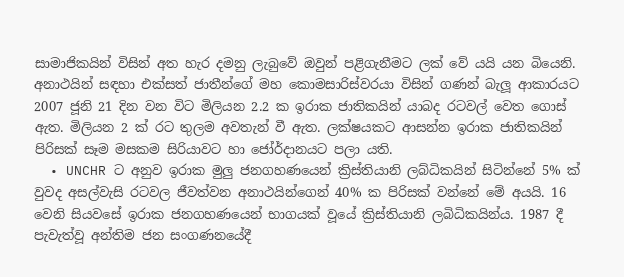සාමාජිකයින් විසින් අත හැර දමනු ලැබුවේ ඔවුන් පළිගැනීමට ලක් වේ යයි යන බියෙනි. අනාථයින් සඳහා එක්සත් ජාතීන්ගේ මහ කොමසාරිස්වරයා විසින් ගණන් බැලූ ආකාරයට 2007 ජූනි 21 දින වන විට මිලියන 2.2 ක ඉරාක ජාතිකයින් යාබද රටවල් වෙත ගොස් ඇත. මිලියන 2 ක් රට තුලම අවතැන් වී ඇත. ලක්ෂයකට ආසන්න ඉරාක ජාතිකයින් පිරිසක් සෑම මසකම සිරියාවට හා ජෝර්දානයට පලා යති.
  • UNCHR ට අනුව ඉරාක මුලු ජනගහණයෙන් ක්‍රිස්තියානි ලබ්ධිකයින් සිටින්නේ 5% ක් වුවද අසල්වැසි රටවල ජීවත්වන අනාථයින්ගෙන් 40% ක පිරිසක් වන්නේ මේ අයයි. 16 වෙනි සියවසේ ඉරාක ජනගහණයෙන් භාගයක් වූයේ ක්‍රිස්තියානි ලබිධිකයින්ය. 1987 දී පැවැත්වූ අන්තිම ජන සංගණනයේදී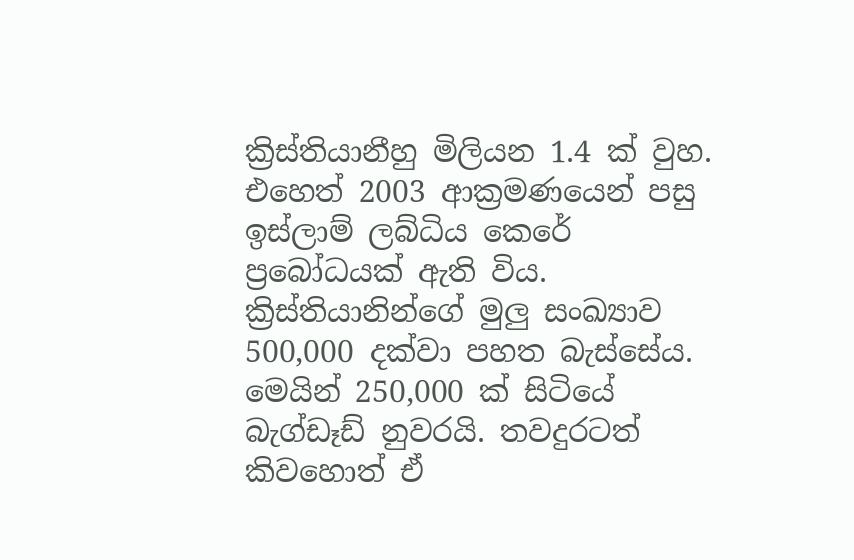ක්‍රිස්තියානීහු මිලියන 1.4 ක් වුහ. එහෙත් 2003 ආක්‍රමණයෙන් පසු ඉස්ලාම් ලබ්ධිය කෙරේ ප්‍රබෝධයක් ඇති විය. ක්‍රිස්තියානින්ගේ මුලු සංඛ්‍යාව 500,000 දක්වා පහත බැස්සේය. මෙයින් 250,000 ක් සිටියේ බැග්ඩෑඩ් නුවරයි. තවදුරටත් කිවහොත් ඒ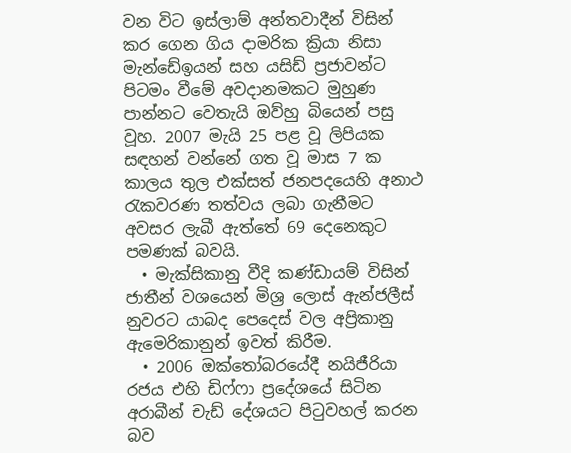වන විට ඉස්ලාම් අන්තවාදීන් විසින් කර ගෙන ගිය දාමරික ක්‍රියා නිසා මැන්ඩේඉයන් සහ යසිඩ් ප්‍රජාවන්ට පිටමං වීමේ අවදානමකට මුහුණ පාන්නට වෙතැයි ඔව්හු බියෙන් පසු වූහ. 2007 මැයි 25 පළ වූ ලිපියක සඳහන් වන්නේ ගත වූ මාස 7 ක කාලය තුල එක්සත් ජනපදයෙහි අනාථ රැකවරණ තත්වය ලබා ගැනීමට අවසර ලැබී ඇත්තේ 69 දෙනෙකුට පමණක් බවයි.
  • මැක්සිකානු වීදි කණ්ඩායම් විසින් ජාතීන් වශයෙන් මිශ්‍ර ලොස් ඇන්ජලීස් නුවරට යාබද පෙදෙස් වල අප්‍රිකානු ඇමෙරිකානුන් ඉවත් කිරීම.
  • 2006 ඔක්තෝබරයේදී නයිජීරියා රජය එහි ඩිෆ්ෆා ප්‍රදේශයේ සිටින අරාබීන් චැඩ් දේශයට පිටුවහල් කරන බව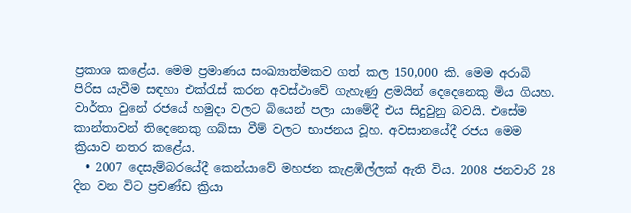ප්‍රකාශ කළේය. මෙම ප්‍රමාණය සංඛ්‍යාත්මකව ගත් කල 150,000 කි. මෙම අරාබි පිරිස යැවීම සඳහා එක්රැස් කරන අවස්ථාවේ ගැහැණු ළමයින් දෙදෙනෙකු මිය ගියහ. වාර්තා වුනේ රජයේ හමුදා වලට බියෙන් පලා යාමේදී එය සිදුවුනු බවයි. එසේම කාන්තාවන් තිදෙනෙකු ගබ්සා වීම් වලට භාජනය වූහ. අවසානයේදී රජය මෙම ක්‍රියාව නතර කළේය.
  • 2007 දෙසැම්බරයේදී කෙන්යාවේ මහජන කැළඹිල්ලක් ඇති විය. 2008 ජනවාරි 28 දින වන විට ප්‍රචණ්ඩ ක්‍රියා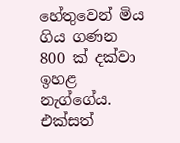හේතුවෙන් මිය ගිය ගණන 800 ක් දක්වා ඉහළ නැග්ගේය. එක්සත්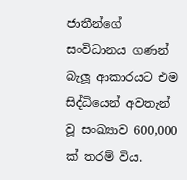ජාතීන්ගේ සංවිධානය ගණන් බැලූ ආකාරයට එම සිද්ධියෙන් අවතැන් වූ සංඛ්‍යාව 600,000 ක් තරම් විය.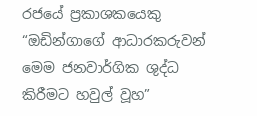රජයේ ප්‍රකාශකයෙකු “ඔඩින්ගාගේ ආධාරකරුවන් මෙම ජනවාර්ගික ශුද්ධ කිරීමට හවුල් වූහ”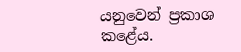යනුවෙන් ප්‍රකාශ කළේය.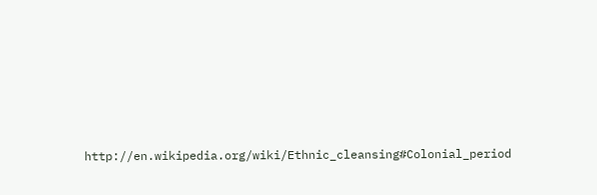http://en.wikipedia.org/wiki/Ethnic_cleansing#Colonial_period